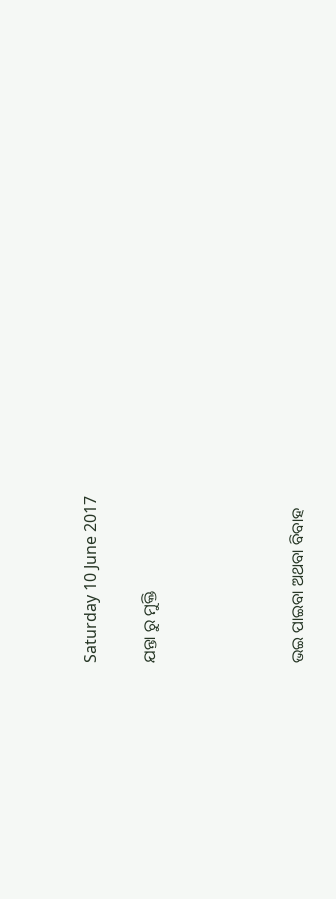Saturday 10 June 2017

ଯନ୍ତା ରୁ ମୁକ୍ତି




ଭଇ ପାଇବା ଅଥବା ବିବାହ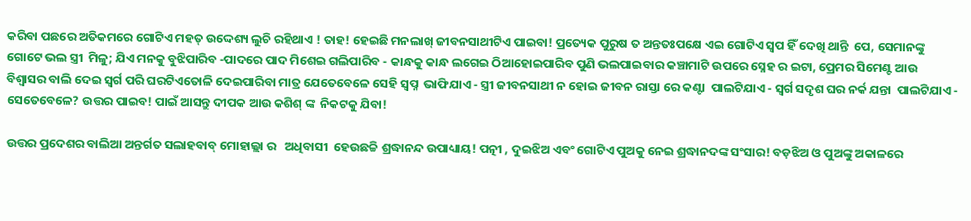କରିବା ପଛରେ ଅତିକମରେ ଗୋଟିଏ ମହତ୍ ଉଦ୍ଦେଶ୍ୟ ଲୁଚି ରହିଥାଏ ! ତାହ! ହେଇଛି ମନଲାଖ୍ ଜୀବନସାଥୀଟିଏ ପାଇବା! ପ୍ରତ୍ୟେକ ପୁରୁଷ ତ ଅନ୍ତତଃପକ୍ଷେ ଏଇ ଗୋଟିଏ ସ୍ୱପ ହିଁ ଦେଖି ଥାନ୍ତି  ପେ, ସେମାନଙ୍କୁ ଗୋଟେ ଭଲ ସ୍ତ୍ରୀ  ମିଳୁ; ଯିଏ ମନକୁ ବୁଝିପାରିବ -ପାଦରେ ପାଦ ମିଶେଇ ଗଲିପାରିବ - କାନ୍ଧକୁ କାନ୍ଧ ଲଗେଇ ଠିଆହୋଇପାରିବ ପୁଣି ଭଲପାଇବାର କଞ୍ଚାମାଟି ଉପରେ ସ୍ନେହ ର ଇଟା, ପ୍ରେମର ସିମେଣ୍ଟ ଆଉ ବିଶ୍ଵାସର ବାଲି ଦେଇ ସ୍ଵର୍ଗ ପରି ଘରଟିଏତୋଳି ଦେଇପାରିବା ମାତ୍ର ଯେତେବେଳେ ସେହି ସ୍ଵପ୍ନ  ଭାଫିଯାଏ - ସ୍ତ୍ରୀ ଜୀବନସାଥୀ ନ ହୋଇ ଜୀବନ ରାସ୍ତା ରେ କଣ୍ଟା  ପାଲଟିଯାଏ - ସ୍ଵର୍ଗ ସଦୃଶ ଘର ନର୍କ ଯନ୍ତା  ପାଲଟିଯାଏ - ସେତେବେଳେ? ଉତ୍ତର ପାଇବ! ପାଇଁ ଆସନ୍ତୁ ଦୀପକ ଆଉ କଶିଶ୍ ଙ୍କ  ନିକଟକୁ ଯିବା!

ଉତ୍ତର ପ୍ରଦେଶର ବାଲିଆ ଅନ୍ତର୍ଗତ ସଲାହବାବ୍ ମୋହାଲ୍ଲା ର   ଅଧିବାସୀ  ହେଉଛଚ୍ଚି ଶ୍ରଦ୍ଧାନନ୍ଦ ଉପାଧ୍ୟାୟ! ପତ୍ନୀ , ଦୁଇଝିଅ ଏବଂ ଗୋଟିଏ ପୁଅକୁ ନେଇ ଶ୍ରଦ୍ଧାନଦଙ୍କ ସଂସାର! ବଡ଼ଝିଅ ଓ ପୁଅଙ୍କୁ ଅକାଳରେ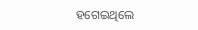ହଗେଇଥିଲେ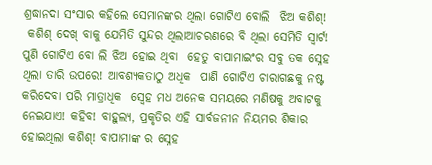ଶ୍ରଦ୍ଧାନଦା ସଂସାର କହିଲେ ସେମାନଙ୍କର ଥିଲା ଗୋଟିଏ ବୋଲି  ଝିଅ କଶିଶ୍!
 କଶିଶ୍ ଦେଖ୍ ବାକୁ ଯେମିତି ସୁନ୍ଦର ଥିଲାଆଚରଣରେ ବି ଥିଲା ସେମିତି ସ୍ୱାର୍ଟ! ପୁଣି ଗୋଟିଏ ବୋ ଲି ଝିଅ ହୋଇ ଥିବା  ହେତୁ ବାପାମାଇଂର ସବୁ ତକ ସ୍ନେହ ଥିଲା ତାରି ଉପରେ! ଆବଶ୍ୟକତାଠୁ ଅଧିକ  ପାଣି ଗୋଟିଏ ଚାରାଗଛକୁ ନଷ୍ଟ କରିଦେବା ପରି ମାତ୍ରାଧିକ  ସ୍ଵେହ ମଧ ଅନେକ ସମୟରେ ମଣିଷକୁ ଅବାଟକୁ ନେଇଯାଏ! କହିବ! ବାହୁଲ୍ୟ, ପ୍ରକୃତିର ଏହି ସାର୍ବଜନୀନ ନିୟମର ଶିକାର ହୋଇଥିଲା କଶିଶ୍! ବାପାମାଙ୍କ ର ସ୍ନେହ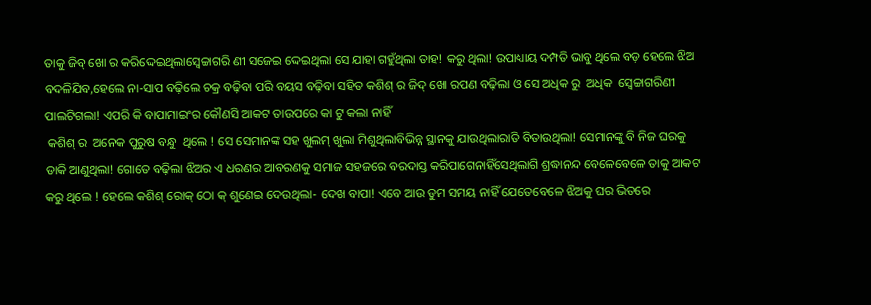ତାକୁ ଜିବ୍ ଖୋ ର କରିଦ୍ଦେଇଥିଲାସ୍ଵେଚ୍ଚାଗରି ଣୀ ସଜେଇ ଦ୍ଦେଇଥିଲା ସେ ଯାହା ଗହୁଁଥିଲା ତାହ! କରୁ ଥିଲା! ଉପାଧ୍ୟାୟ ଦମ୍ପତି ଭାବୁ ଥିଲେ ବଡ଼ ହେଲେ ଝିଅ ବଦଳିଯିବ,ହେଲେ ନା-ସାପ ବଢ଼ିଲେ ଚକ୍ର ବଢ଼ିବା ପରି ବୟସ ବଢ଼ିବା ସହିତ କଶିଶ୍ ର ଜିଦ୍ ଖୋ ରପଣ ବଢ଼ିଲା ଓ ସେ ଅଧିକ ରୁ  ଅଧିକ  ସ୍ଵେଚ୍ଚାଗରିଣୀ ପାଲଟିଗଲା! ଏପରି କି ବାପାମାଇଂର କୌଣସି ଆକଟ ତାଉପରେ କା ଟୁ କଲା ନାହିଁ
 କଶିଶ୍ ର  ଅନେକ ପୁରୁଷ ବନ୍ଧୁ  ଥିଲେ ! ସେ ସେମାନଙ୍କ ସହ ଖୁଲମ୍ ଖୁଲା ମିଶୁଥିଲାବିଭିନ୍ନ ସ୍ଥାନକୁ ଯାଉଥିଲାରାତି ବିତାଉଥିଲା! ସେମାନଙ୍କୁ ବି ନିଜ ଘରକୁ ଡାକି ଆଣୁଥିଲା! ଗୋତେ ବଢ଼ିଲା ଝିଅର ଏ ଧରଣର ଆବରଣକୁ ସମାଜ ସହଜରେ ବରଦାସ୍ତ କରିପାଗେନାହିଁସେଥିଲାଗି ଶ୍ରଦ୍ଧାନନ୍ଦ ବେଳେବେଳେ ତାକୁ ଆକଟ କରୁ ଥିଲେ ! ହେଲେ କଶିଶ୍ ରୋକ୍ ଠୋ କ୍ ଶୁଣେଇ ଦେଉଥିଲା- ଦେଖ ବାପା! ଏବେ ଆଉ ଡୁମ ସମୟ ନାହିଁ ଯେତେବେଳେ ଝିଅକୁ ଘର ଭିତରେ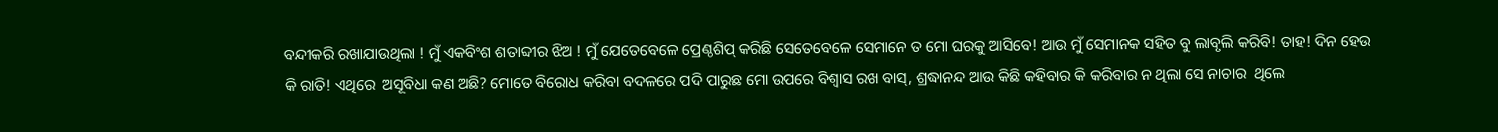ବନ୍ଦୀକରି ରଖାଯାଉଥିଲା ! ମୁଁ ଏକବିଂଶ ଶତାବ୍ଦୀର ଝିଅ ! ମୁଁ ଯେତେବେଳେ ପ୍ରେଣ୍ଠଶିପ୍ କରିଛି ସେତେବେଳେ ସେମାନେ ତ ମୋ ଘରକୁ ଆସିବେ! ଆଉ ମୁଁ ସେମାନକ ସହିତ ବୁ ଲାବୃଲି କରିବି! ତାହ! ଦିନ ହେଉ କି ରାତି! ଏଥିରେ  ଅସୂବିଧା କଣ ଅଛି? ମୋତେ ବିରୋଧ କରିବା ବଦଳରେ ପଦି ପାରୁଛ ମୋ ଉପରେ ବିଶ୍ବାସ ରଖ ବାସ୍, ଶ୍ରଦ୍ଧାନନ୍ଦ ଆଉ କିଛି କହିବାର କି କରିବାର ନ ଥିଲା ସେ ନାଚାର  ଥିଲେ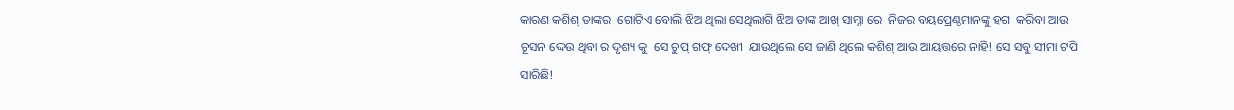କାରଣ କଶିଶ୍ ତାଙ୍କର  ଗୋଟିଏ ବୋଲି ଝିଅ ଥିଲା ସେଥିଲାଗି ଝିଅ ତାଙ୍କ ଆଖ୍ ସାମ୍ନା ରେ  ନିଜର ବୟପ୍ରେଣ୍ଠମାନଙ୍କୁ ହଗ  କରିବା ଆଉ ଚୂସନ ଦ୍ଦେଉ ଥିବା ର ଦୃଶ୍ୟ କୁ  ସେ ଚୁପ୍ ଗଫ୍ ଦେଖୀ  ଯାଉଥିଲେ ସେ ଜାଣି ଥିଲେ କଶିଶ୍ ଆଉ ଆୟତ୍ତରେ ନାହି! ସେ ସବୁ ସୀମା ଟପି ସାରିଛି!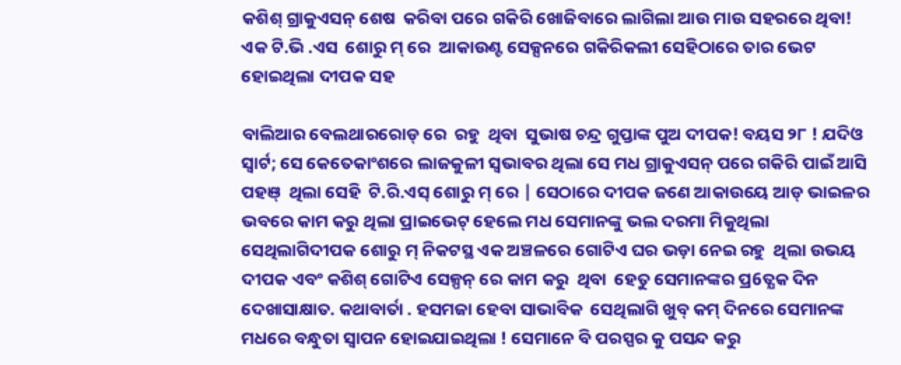କଶିଶ୍ ଗ୍ରାକୁଏସନ୍ ଶେଷ  କରିବା ପରେ ଗକିରି ଖୋଜିବାରେ ଲାଗିଲା ଆଉ ମାଉ ସହରରେ ଥିବା! ଏକ ଟି.ଭି .ଏସ  ଶୋରୁ ମ୍ ରେ  ଆକାଉଣ୍ଟ ସେକ୍ସନରେ ଗକିରିକଲୀ ସେହିଠାରେ ତାର ଭେଟ ହୋଇଥିଲା ଦୀପକ ସହ

ବାଲିଆର ବେଲଥାରରୋଡ୍ ରେ  ରହୁ  ଥିବା  ସୁଭାଷ ଚନ୍ଦ୍ର ଗୁପ୍ତାଙ୍କ ପୁଅ ଦୀପକ! ବୟସ ୨୮ ! ଯଦିଓ  ସ୍ୱାର୍ଟ; ସେ କେତେକାଂଶରେ ଲାଜକୁଳୀ ସ୍ୱଭାବର ଥିଲା ସେ ମଧ ଗ୍ରାକୁଏସନ୍ ପରେ ଗକିରି ପାଇଁ ଆସି ପହଞ୍  ଥିଲା ସେହି  ଟି.ରି.ଏସ୍ ଶୋରୁ ମ୍ ରେ | ସେଠାରେ ଦୀପକ ଜଣେ ଆକାଉୟେ ଆଡ୍ ଭାଇଳର ଭବରେ କାମ କରୁ ଥିଲା ପ୍ରାଇଭେଟ୍ ହେଲେ ମଧ ସେମାନଙ୍କୁ ଭଲ ଦରମା ମିକୁଥିଲା ସେଥିଲାଗିଦୀପକ ଶୋରୁ ମ୍ ନିକଟସ୍ଥ ଏକ ଅଞ୍ଚଳରେ ଗୋଟିଏ ଘର ଭଡ଼ା ନେଇ ରହୁ  ଥିଲା ଉଭୟ ଦୀପକ ଏବଂ କଶିଶ୍ ଗୋଟିଏ ସେଳ୍ପନ୍ ରେ କାମ କରୁ  ଥିବା  ହେତୁ ସେମାନଙ୍କର ପ୍ର6ତ୍ଯକ ଦିନ ଦେଖାସାକ୍ଷାତ. କଥାବାର୍ତା . ହସମଜା ହେବା ସାଭାବିକ  ସେଥିଲାଗି ଖୁବ୍ କମ୍ ଦିନରେ ସେମାନଙ୍କ ମଧରେ ବନ୍ଧୁତା ସ୍ୱାପନ ହୋଇଯାଇଥିଲା ! ସେମାନେ ବି ପରସ୍ପର କୁ ପସନ୍ଦ କରୁ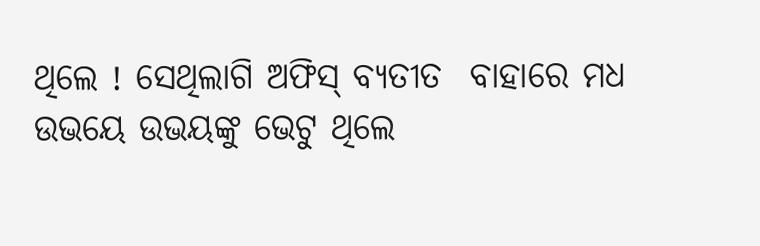ଥିଲେ ! ସେଥିଲାଗି ଅଫିସ୍ ବ୍ୟତୀତ  ବାହାରେ ମଧ ଉଭୟେ ଉଭୟଙ୍କୁ ଭେଟୁ ଥିଲେ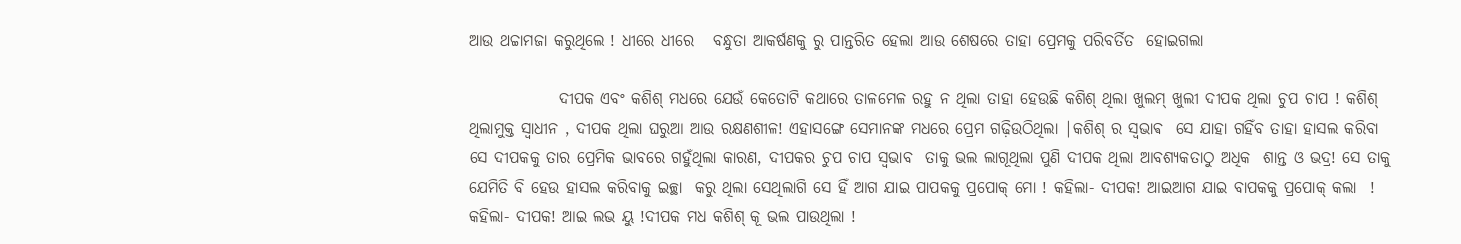ଆଉ ଥଚ୍ଚାମଜା କରୁଥିଲେ ! ଧୀରେ ଧୀରେ   ବନ୍ଧୁତା ଆକର୍ଷଣକୁ ରୁ ପାନ୍ତରିତ ହେଲା ଆଉ ଶେଷରେ ତାହା ପ୍ରେମକୁ ପରିବର୍ତିତ  ହୋଇଗଲା

              ଦୀପକ ଏବଂ କଶିଶ୍ ମଧରେ ଯେଉଁ କେତୋଟି କଥାରେ ତାଳମେଳ ରହୁ ନ ଥିଲା ତାହା ହେଉଛି କଶିଶ୍ ଥିଲା ଖୁଲମ୍ ଖୁଲୀ ଦୀପକ ଥିଲା ଚୁପ ଚାପ ! କଶିଶ୍ ଥିଲାମୁକ୍ତ ସ୍ୱାଧୀନ , ଦୀପକ ଥିଲା ଘରୁଆ ଆଉ ରକ୍ଷଣଶୀଳ! ଏହାସଙ୍ଗେ ସେମାନଙ୍କ ମଧରେ ପ୍ରେମ ଗଢ଼ିଉଠିଥିଲା |କଶିଶ୍ ର ସ୍ଵଭାଵ  ସେ ଯାହା ଗହିଁବ ତାହା ହାସଲ କରିବା ସେ ଦୀପକକୁ ତାର ପ୍ରେମିକ ଭାବରେ ଗହୁଁଥିଲା କାରଣ, ଦୀପକର ଚୁପ ଚାପ ସ୍ୱଭାବ  ତାକୁ ଭଲ ଲାଗୂଥିଲା ପୁଣି ଦୀପକ ଥିଲା ଆବଶ୍ୟକତାଠୁ ଅଧିକ  ଶାନ୍ତ ଓ ଭଦ୍ର! ସେ ତାକୁ ଯେମିତି ବି ହେଉ ହାସଲ କରିବାକୁ ଇଚ୍ଛା  କରୁ ଥିଲା ସେଥିଲାଗି ସେ ହିଁ ଆଗ ଯାଇ ପାପକକୁ ପ୍ରପୋକ୍ ମୋ ! କହିଲା- ଦୀପକ! ଆଇଆଗ ଯାଇ ବାପକକୁ ପ୍ରପୋକ୍ କଲା  ! କହିଲା- ଦୀପକ! ଆଇ ଲଭ ୟୁ !ଦୀପକ ମଧ କଶିଶ୍ କୂ ଭଲ ପାଉଥିଲା !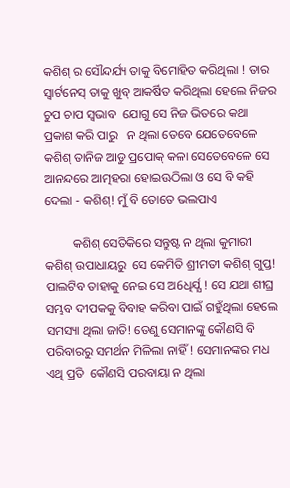କଶିଶ୍ ର ସୌନ୍ଦର୍ଯ୍ୟ ତାକୁ ବିମୋହିତ କରିଥିଲା ! ତାର ସ୍ୱାର୍ଟନେସ୍ ତାକୁ ଖୁବ୍ ଆକର୍ଷିତ କରିଥିଲା ହେଲେ ନିଜର ଚୁପ ଚାପ ସ୍ୱଭାବ  ଯୋଗୁ ସେ ନିଜ ଭିତରେ କଥା ପ୍ରକାଶ କରି ପାରୁ   ନ ଥିଲା ତେବେ ଯେତେବେଳେ କଶିଶ୍ ତାନିଜ ଆଡୁ ପ୍ରପୋକ୍ କଳା ସେତେବେଳେ ସେ ଆନନ୍ଦରେ ଆତ୍ମହରା ହୋଇଊଠିଲା ଓ ସେ ବି କହି ଦେଲା - କଶିଶ୍! ମୁଁ ବି ତୋତେ ଭଲପାଏ

         କଶିଶ୍ ସେତିକିରେ ସନ୍ତୁଷ୍ଟ ନ ଥିଲା କୁମାରୀ  କଶିଶ୍ ଉପାଧାୟରୁ  ସେ କେମିତି ଶ୍ରୀମତୀ କଶିଶ୍ ଗୁପ୍ତ! ପାଲଟିବ ତାହାକୁ ନେଇ ସେ ଅ6ଧିର୍ଯ୍ଯ ! ସେ ଯଥା ଶୀଘ୍ର  ସମ୍ଭବ ଦୀପକକୁ ବିବାହ କରିବା ପାଇଁ ଗହୁଁଥିଲା ହେଲେ ସମସ୍ୟା ଥିଲା ଜାତି! ତେଣୁ ସେମାନଙ୍କୁ କୌଣସି ବି ପରିବାରରୁ ସମର୍ଥନ ମିଳିଲା ନାହିଁ ! ସେମାନଙ୍କର ମଧ ଏଥି ପ୍ରତି  କୌଣସି ପରବାୟା ନ ଥିଲା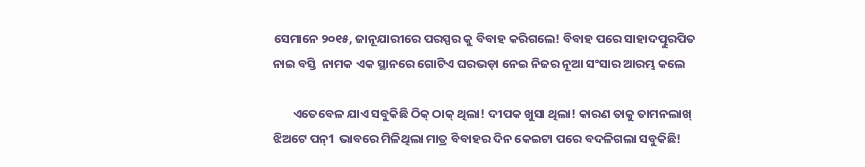ସେମାନେ ୨୦୧୫, ଜାନୂଯାରୀରେ ପରସ୍ପର କୁ ବିବାହ କରିଗଲେ! ବିବାହ ପରେ ସାହାଦତ୍ପୁରପିତ ନାଇ ବସ୍ତି  ନାମକ ଏକ ସ୍ଥାନରେ ଗୋଟିଏ ଘରଭଡ଼ା ନେଇ ନିଜର ନୂଆ ସଂସାର ଆରମ୍ଭ କଲେ

       ଏତେବେଳ ଯାଏ ସବୁକିଛି ଠିକ୍ ଠାକ୍ ଥିଲା! ଦୀପକ ଖୁସା ଥିଲା! କାରଣ ତାକୁ ତାମନଲାଖ୍ ଝିଅଟେ ପନ୍1 ଭାବରେ ମିଳିଥିଲା ମାତ୍ର ବିବାହର ଦିନ କେଇଟା ପରେ ବଦଳିଗଲା ସବୁକିଛି!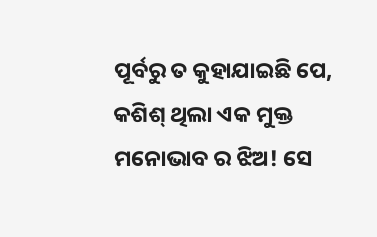ପୂର୍ବରୁ ତ କୁହାଯାଇଛି ପେ, କଶିଶ୍ ଥିଲା ଏକ ମୁକ୍ତ ମନୋଭାବ ର ଝିଅ! ସେ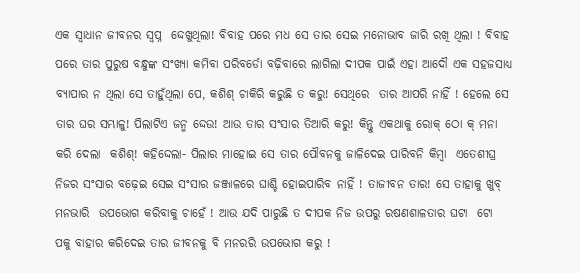ଏକ ସ୍ଵାଧାନ ଜୀବନର ସ୍ଵପ୍ନ  ଦ୍ଦେଖୁଥିଲା! ବିବାହ ପରେ ମଧ ସେ ତାର ସେଇ ମନୋଭାବ ଜାରି ରଖି ଥିଲା ! ବିବାହ ପରେ ତାର ପୁରୁଷ ବନ୍ଧୁଙ୍କ ସଂଖ୍ୟା କମିବା ପରିବର୍ଡୋ ବଢ଼ିବାରେ ଲାଗିଲା ଦୀପକ ପାଇଁ ଏହା ଆଦୌ ଏକ ସହଜସାଧ୍ୟ ବ୍ୟାପାର ନ ଥିଲା ସେ ତାହୁଁଥିଲା ପେ, କଶିଶ୍ ଚାକିରି କରୁଛି ତ କରୁ! ସେଥିରେ  ତାର ଆପରି ନାହିଁ ! ହେଲେ ସେ ତାର ଘର ସମ୍ଭାଳୁ! ପିଲାଟିଏ ଜନ୍ମ ଦ୍ଦେଉ! ଆଉ ତାର ସଂସାର ତିଆରି କରୁ! କିନ୍ତୁ ଏକଥାକୁ ରୋକ୍ ଠୋ କ୍ ମନା କରି ଦେଲା  କଶିଶ୍! କହିଦ୍ଦେଲା- ପିଲାର ମାହୋଇ ସେ ତାର ପୌବନକୁ ଜାଳିଦେଇ ପାରିବନି କିମ୍ବା  ଏତେଶୀଘ୍ର ନିଜର ସଂସାର ବଢ଼େଇ ସେଇ ସଂସାର ଜଞ୍ଜାଳରେ ଘାଶ୍ଚି ହୋଇପାରିବ ନାହିଁ ! ତାଜୀବନ ତାର! ସେ ତାହାକୁ ଖୁବ୍ ମନଭାରି  ଉପଭୋଗ କରିବାକୁ ଚାହେଁ ! ଆଉ ଯଦି ପାରୁଛି ତ ଦୀପକ ନିଜ ଉପରୁ ରଷଣଶାଳତାର ଘଟା  ଟୋ  ପକୁ ବାହାର କରିଦେଇ ତାର ଜୀବନକୁ ବି ମନରରି ଉପଭୋଗ କରୁ !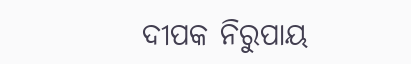ଦୀପକ ନିରୁପାୟ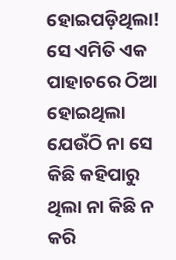ହୋଇପଡ଼ିଥିଲା! ସେ ଏମିତି ଏକ ପାହାଚରେ ଠିଆ ହୋଇଥିଲା ଯେଉଁଠି ନା ସେ କିଛି କହିପାରୁ ଥିଲା ନା କିଛି ନ କରି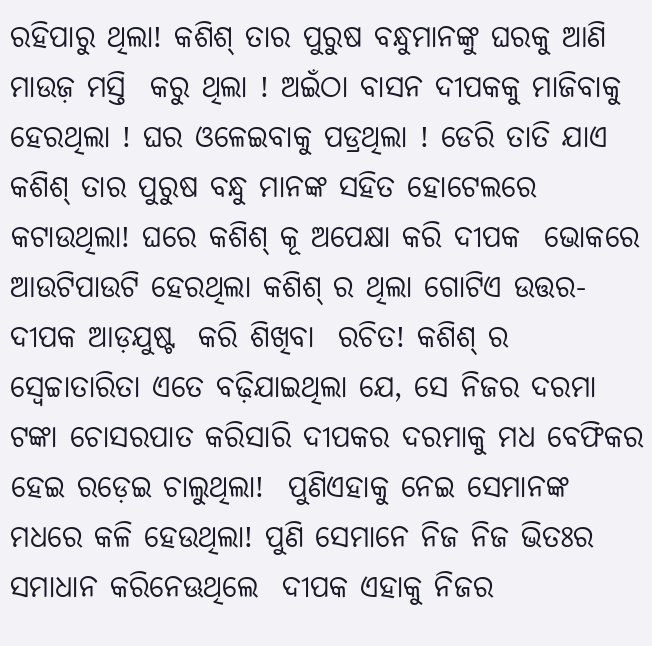ରହିପାରୁ ଥିଲା! କଶିଶ୍ ତାର ପୁରୁଷ ବନ୍ଧୁମାନଙ୍କୁ ଘରକୁ ଆଣି ମାଉଜ଼ ମସ୍ତି  କରୁ ଥିଲା ! ଅଇଁଠା ବାସନ ଦୀପକକୁ ମାଜିବାକୁ ହେରଥିଲା ! ଘର ଓଳେଇବାକୁ ପଡ୍ରଥିଲା ! ଡେରି ତାତି ଯାଏ କଶିଶ୍ ତାର ପୁରୁଷ ବନ୍ଧୁ ମାନଙ୍କ ସହିତ ହୋଟେଲରେ କଟାଉଥିଲା! ଘରେ କଶିଶ୍ କୂ ଅପେକ୍ଷା କରି ଦୀପକ  ଭୋକରେ ଆଉଟିପାଉଟି ହେରଥିଲା କଶିଶ୍ ର ଥିଲା ଗୋଟିଏ ଉତ୍ତର- ଦୀପକ ଆଡ଼ଯୁଷ୍ଟ  କରି ଶିଖିବା  ରଚିତ! କଶିଶ୍ ର ସ୍ଵେଚ୍ଚାତାରିତା ଏତେ ବଢ଼ିଯାଇଥିଲା ଯେ, ସେ ନିଜର ଦରମା ଟଙ୍କା ଚୋସରପାତ କରିସାରି ଦୀପକର ଦରମାକୁ ମଧ ବେଫିକର ହେଇ ରଡ଼େଇ ଚାଲୁଥିଲା!  ପୁଣିଏହାକୁ ନେଇ ସେମାନଙ୍କ ମଧରେ କଳି ହେଉଥିଲା! ପୁଣି ସେମାନେ ନିଜ ନିଜ ଭିତଃର ସମାଧାନ କରିନେଊଥିଲେ  ଦୀପକ ଏହାକୁ ନିଜର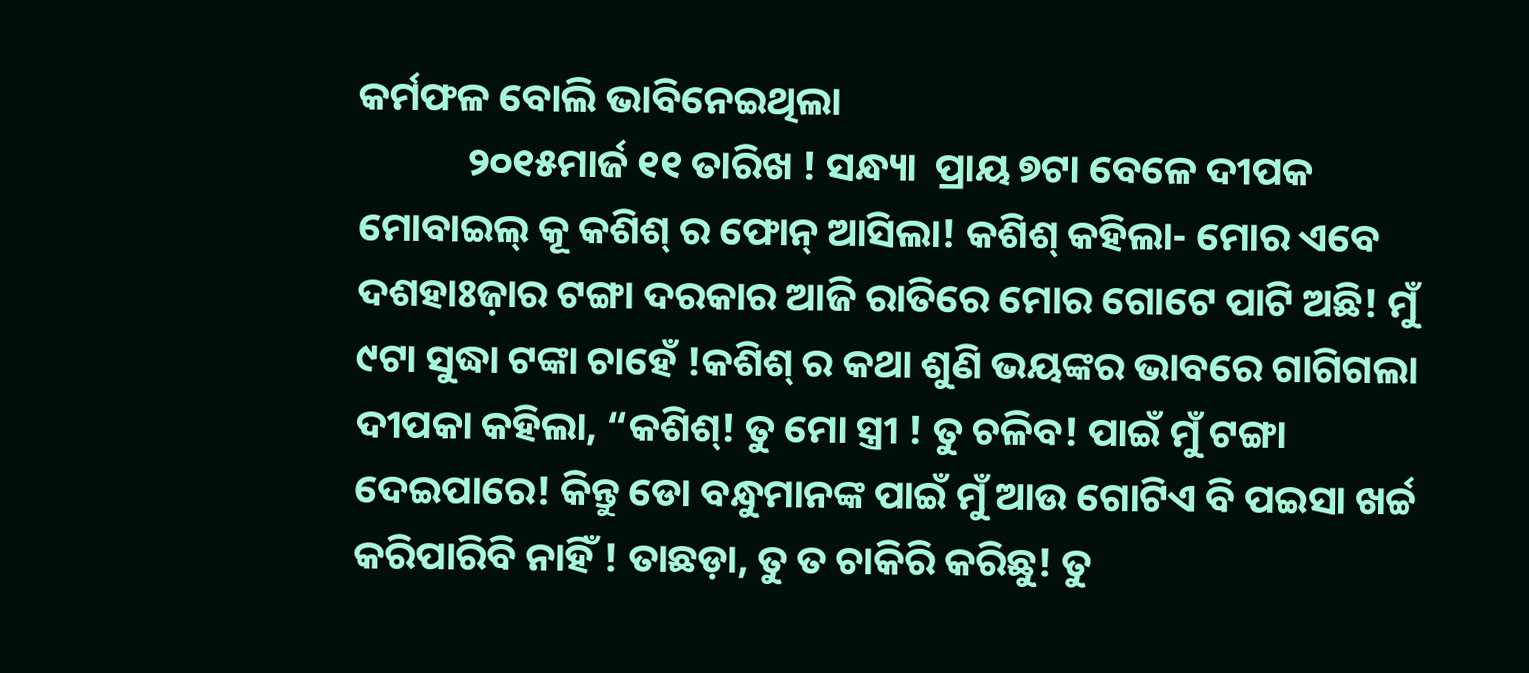କର୍ମଫଳ ବୋଲି ଭାବିନେଇଥିଲା
            ୨୦୧୫ମାର୍ଜ ୧୧ ତାରିଖ ! ସନ୍ଧ୍ୟା  ପ୍ରାୟ ୭ଟା ବେଳେ ଦୀପକ ମୋବାଇଲ୍ କୂ କଶିଶ୍ ର ଫୋନ୍ ଆସିଲା! କଶିଶ୍ କହିଲା- ମୋର ଏବେ  ଦଶହାଃଜ଼ାର ଟଙ୍ଗା ଦରକାର ଆଜି ରାତିରେ ମୋର ଗୋଟେ ପାଟି ଅଛି! ମୁଁ ୯ଟା ସୁଦ୍ଧା ଟଙ୍କା ଚାହେଁ !କଶିଶ୍ ର କଥା ଶୁଣି ଭୟଙ୍କର ଭାବରେ ଗାଗିଗଲା ଦୀପକା କହିଲା, “କଶିଶ୍! ତୁ ମୋ ସ୍ତ୍ରୀ ! ତୁ ଚଳିବ! ପାଇଁ ମୁଁ ଟଙ୍ଗା ଦେଇପାରେ! କିନ୍ତୁ ଡୋ ବନ୍ଧୁମାନଙ୍କ ପାଇଁ ମୁଁ ଆଉ ଗୋଟିଏ ବି ପଇସା ଖର୍ଚ୍ଚ କରିପାରିବି ନାହିଁ ! ତାଛଡ଼ା, ତୁ ତ ଚାକିରି କରିଛୁ! ତୁ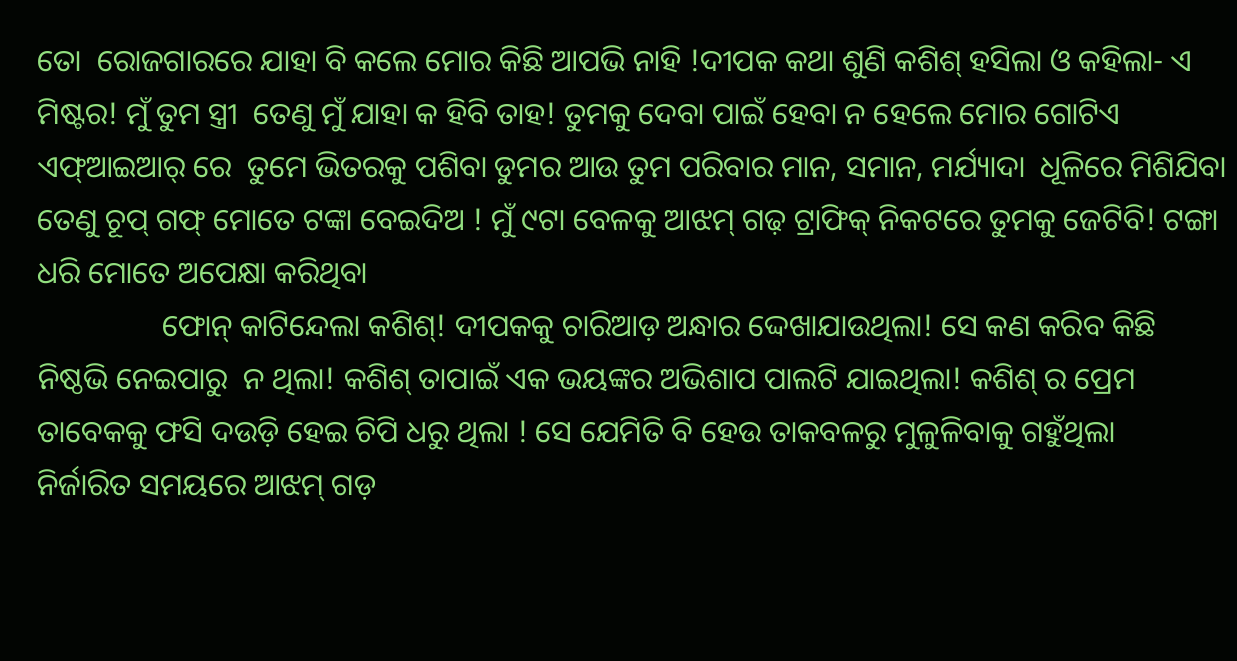ତୋ  ରୋଜଗାରରେ ଯାହା ବି କଲେ ମୋର କିଛି ଆପଭି ନାହି !ଦୀପକ କଥା ଶୁଣି କଶିଶ୍ ହସିଲା ଓ କହିଲା- ଏ ମିଷ୍ଟର! ମୁଁ ତୁମ ସ୍ତ୍ରୀ  ତେଣୁ ମୁଁ ଯାହା କ ହିବି ତାହ! ତୁମକୁ ଦେବା ପାଇଁ ହେବା ନ ହେଲେ ମୋର ଗୋଟିଏ ଏଫ୍ଆଇଆର୍ ରେ  ତୁମେ ଭିତରକୁ ପଶିବା ଡୁମର ଆଉ ତୁମ ପରିବାର ମାନ, ସମାନ, ମର୍ଯ୍ୟାଦା  ଧୂଳିରେ ମିଶିଯିବା ତେଣୁ ଚୂପ୍ ଗଫ୍ ମୋତେ ଟଙ୍କା ବେଇଦିଅ ! ମୁଁ ୯ଟା ବେଳକୁ ଆଝମ୍ ଗଢ଼ ଟ୍ରାଫିକ୍ ନିକଟରେ ତୁମକୁ ଜେଟିବି! ଟଙ୍ଗା ଧରି ମୋତେ ଅପେକ୍ଷା କରିଥିବା
                ଫୋନ୍ କାଟିନ୍ଦେଲା କଶିଶ୍! ଦୀପକକୁ ଚାରିଆଡ଼ ଅନ୍ଧାର ଦ୍ଦେଖାଯାଉଥିଲା! ସେ କଣ କରିବ କିଛି ନିଷ୍ଠଭି ନେଇପାରୁ  ନ ଥିଲା! କଶିଶ୍ ତାପାଇଁ ଏକ ଭୟଙ୍କର ଅଭିଶାପ ପାଲଟି ଯାଇଥିଲା! କଶିଶ୍ ର ପ୍ରେମ ତାବେକକୁ ଫସି ଦଉଡ଼ି ହେଇ ଚିପି ଧରୁ ଥିଲା ! ସେ ଯେମିତି ବି ହେଉ ତାକବଳରୁ ମୁଳୁଳିବାକୁ ଗହୁଁଥିଲା
ନିର୍ଜାରିତ ସମୟରେ ଆଝମ୍ ଗଡ଼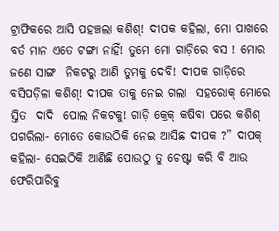ଟ୍ରାଫିକରେ ଆସି ପହଞ୍ଚଲା କଶିଶ୍! ଦୀପକ କହିଲା, ମୋ ପାଖରେ ବର୍ତ ମାନ ଏତେ ଟଙ୍ଗା ନାହିଁ! ତୁମେ ମୋ ଗାଡ଼ିରେ ବସ ! ମୋର ଜଣେ ସାଙ୍ଗ  ନିକଟରୁ ଆଣି ତୁମକୁ ଦେବି! ଦୀପକ ଗାଡ଼ିରେ ବସିପଡ଼ିଳା କଶିଶ୍! ଦୀପକ ତାକୁ ନେଇ ଗଲା  ସହରୋକ୍ ମୋରେ ସ୍ତିତ  ଦାଦି  ପୋଲ ନିକଟକୁ! ଗାଡ଼ି କ୍ରେକ୍ କଷିବା ପରେ କଶିଶ୍ ପଗରିଲା- ମୋତେ କୋଉଠିକି ନେଇ ଆସିଛ ଦୀପକ ?” ଦାପକ୍ କହିଲା- ସେଇଠିକି ଆଣିଛି ପୋଉଠୁ ତୁ ଚେଷ୍ଟା କରି ବି ଆଉ ଫେରିପାରିବୁ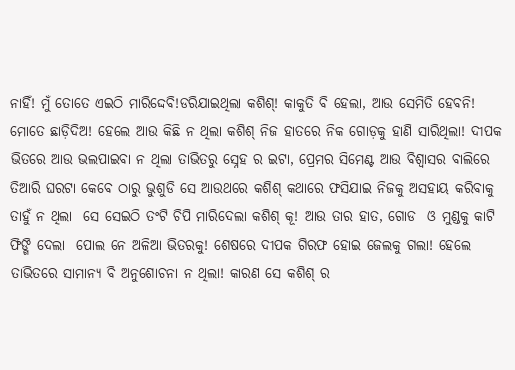ନାହିଁ! ମୁଁ ତୋତେ ଏଇଠି ମାରିଦ୍ଦେବି!ଡରିଯାଇଥିଲା କଶିଶ୍! କାକୁତି ବି ହେଲା, ଆଉ ସେମିତି ହେବନି! ମୋତେ ଛାଡ଼ିଦିଅ! ହେଲେ ଆଉ କିଛି ନ ଥିଲା କଶିଶ୍ ନିଜ ହାତରେ ନିକ ଗୋଡ଼କୁ ହାଣି ସାରିଥିଲା! ଦୀପକ ଭିତରେ ଆଉ ଭଲପାଇବା ନ ଥିଲା ତାଭିତରୁ ସ୍ନେହ ର ଇଟା, ପ୍ରେମର ସିମେଣ୍ଟ ଆଉ ବିଶ୍ଵାସର ବାଲିରେ ତିଆରି ଘରଟା କେବେ ଠାରୁ ଭୁଶୁଡି ସେ ଆଉଥରେ କଶିଶ୍ କଥାରେ ଫସିଯାଇ ନିଜକୁ ଅସହାୟ କରିବାକୁ ତାହୁଁ ନ ଥିଲା  ସେ ସେଇଠି ତଂଟି ଚିପି ମାରିଦେଲା କଶିଶ୍ କୂ! ଆଉ ତାର ହାତ, ଗୋଡ  ଓ ମୁଣ୍ଡକୁ କାଟି ଫିଙ୍ଗି ଦେଲା  ପୋଲ ନେ ଅଳିଆ ଭିତରକୁ! ଶେଷରେ ଦୀପକ ଗିରଫ ହୋଇ ଜେଲକୁ ଗଲା! ହେଲେ ତାଭିତରେ ସାମାନ୍ୟ ବି ଅନୁଶୋଚନା ନ ଥିଲା! କାରଣ ସେ କଶିଶ୍ ର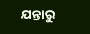ଯନ୍ତାରୁ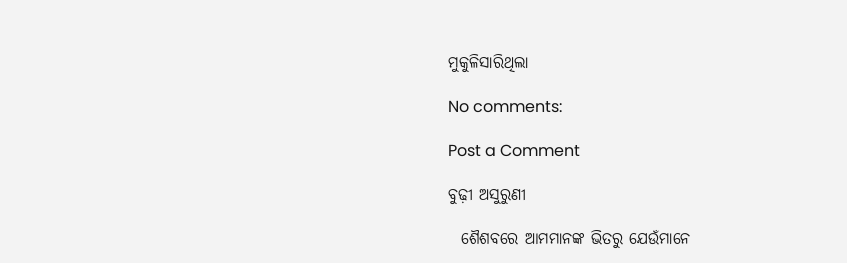ମୁକୁଳିସାରିଥିଲା

No comments:

Post a Comment

ବୁଢ଼ୀ ଅସୁରୁଣୀ

  ଶୈଶବରେ ଆମମାନଙ୍କ ଭିତରୁ ଯେଉଁମାନେ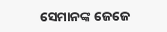ସେମାନଙ୍କ ଜେଜେ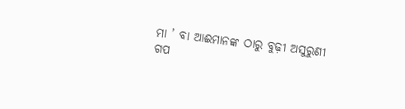ମା ’ ବା ଆଈମାନଙ୍କ ଠାରୁ ବୁଢ଼ୀ ଅସୁରୁଣୀ ଗପ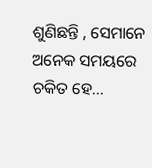ଶୁଣିଛନ୍ତି , ସେମାନେ ଅନେକ ସମୟରେ ଚକିତ ହେ...